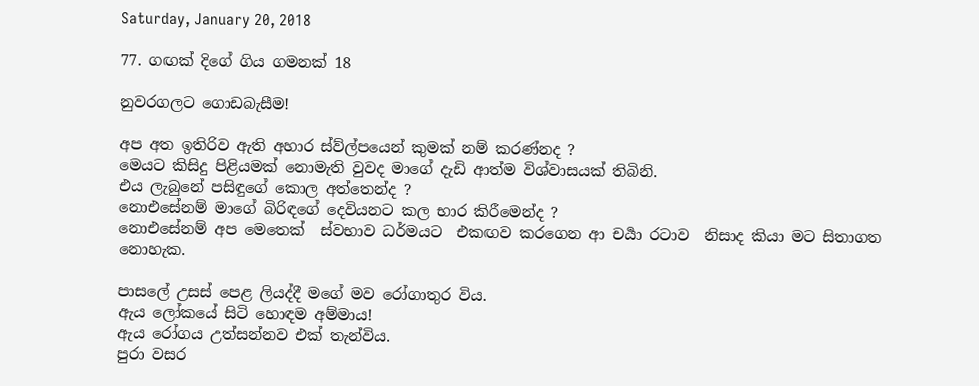Saturday, January 20, 2018

77. ගඟක් දිගේ ගිය ගමනක් 18

නුවරගලට ගොඩබැසීම!

අප අත ඉතිරිව ඇති අහාර ස්ව්ල්පයෙන් කුමක් නම් කරණ්නද ?
මෙයට කිසිදු පිළියමක් නොමැති වුවද මාගේ දැඩි ආත්ම විශ්වාසයක් තිබිනි.
එය ලැබුනේ පසිඳුගේ කොල අත්තෙන්ද ?
නොඑසේනම් මාගේ බිරිඳගේ දෙවියනට කල භාර කිරීමෙන්ද ?
නොඑසේනම් අප මෙතෙක්  ස්වභාව ධර්මයට  එකඟව කරගෙන ආ චර්‍යා රටාව  නිසාද කියා මට සිතාගත නොහැක.

පාසලේ උසස් පෙළ ලියද්දී මගේ මව රෝගාතුර විය.
ඇය ලෝකයේ සිටි හොඳම අම්මාය!
ඇය රෝගය උත්සන්නව එක් තැන්විය.
පුරා වසර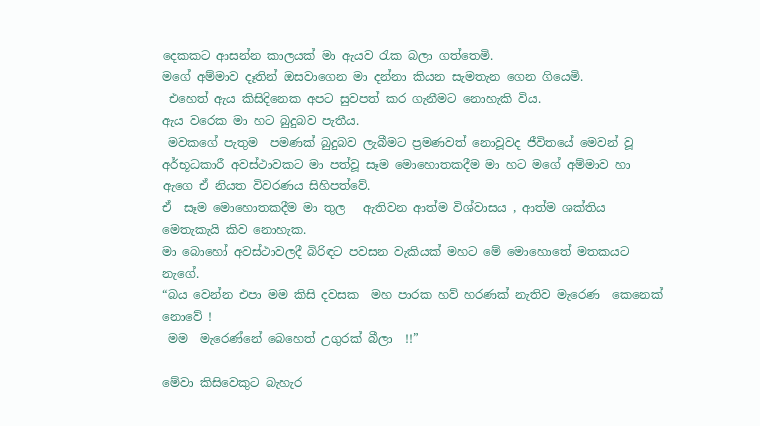දෙකකට ආසන්න කාලයක් මා ඇයව රැක බලා ගත්තෙමි.
මගේ අම්මාව දෑතින් ඔසවාගෙන මා දන්නා කියන සැමතැන ගෙන ගියෙමි.
 එහෙත් ඇය කිසිදිනෙක අපට සුවපත් කර ගැනීමට නොහැකි විය.
ඇය වරෙක මා හට බුදුබව පැතීය.
 මවකගේ පැතුම  පමණක් බුදුබව ලැබීමට ප්‍රමණවත් නොවූවද ජීවිතයේ මෙවන් වූ අර්භූධකාරී අවස්ථාවකට මා පත්වූ සෑම මොහොතකදීම මා හට මගේ අම්මාව හා ඇගෙ ඒ නියත විවරණය සිහිපත්වේ.
ඒ  සෑම මොහොතකදීම මා තුල   ඇතිවන ආත්ම විශ්වාසය , ආත්ම ශක්තිය මෙතැකැයි කිව නොහැක.
මා බොහෝ අවස්ථාවලදී බිරිඳට පවසන වැකියක් මහට මේ මොහොතේ මතකයට නැගේ.
“බය වෙන්න එපා මම කිසි දවසක  මහ පාරක හව් හරණක් නැතිව මැරෙණ  කෙනෙක් නොවේ !
 මම  මැරෙණ්නේ බෙහෙත් උගුරක් බීලා  !!”

මේවා කිසිවෙකුට බැහැර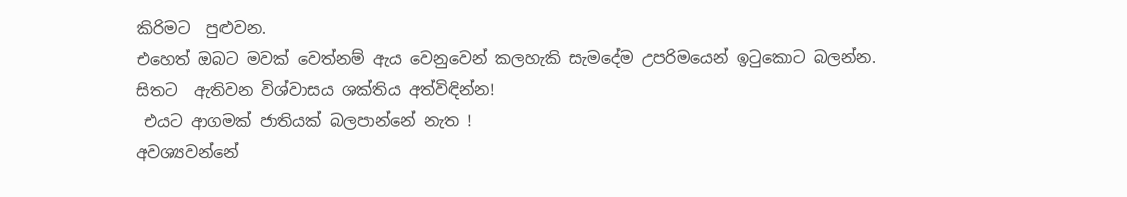කිරිමට  පුළුවන.
එහෙත් ඔබට මවක් වෙත්නම් ඇය වෙනුවෙන් කලහැකි සැමදේම උපරිමයෙන් ඉටුකොට බලන්න.
සිතට  ඇතිවන විශ්වාසය ශක්තිය අත්විඳින්න!
 එයට ආගමක් ජාතියක් බලපාන්නේ නැත !
අවශ්‍යවන්නේ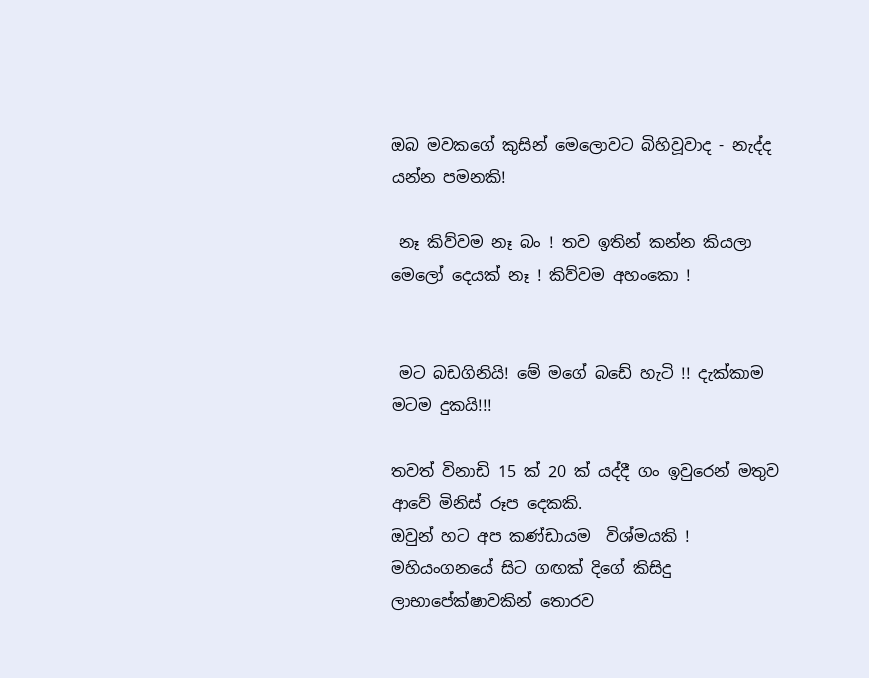ඔබ මවකගේ කුසින් මෙලොවට බිහිවූවාද - නැද්ද  යන්න පමනකි!

 නෑ කිව්වම නෑ බං ! තව ඉතින් කන්න කියලා මෙලෝ දෙයක් නෑ ! කිව්වම අහංකො !


 මට බඩගිනියි! මේ මගේ බඩේ හැටි !! දැක්කාම මටම දුකයි!!!

තවත් විනාඩි 15 ක් 20 ක් යද්දී ගං ඉවුරෙන් මතුව ආවේ මිනිස් රූප දෙකකි.
ඔවුන් හට අප කණ්ඩායම  විශ්මයකි !
මහියංගනයේ සිට ගඟක් දිගේ කිසිදු ලාභාපේක්ෂාවකින් තොරව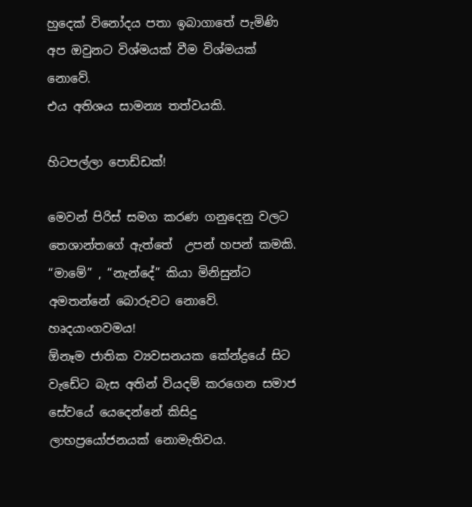හුදෙක් විනෝදය පතා ඉබාගාතේ පැමිණි අප ඔවුනට විශ්මයක් වීම විශ්මයක් නොවේ.
එය අතිශය සාමන්‍ය තත්වයකි.

හිටපල්ලා පොඩ්ඩක්!

මෙවන් පිරිස් සමග කරණ ගනුදෙනු වලට තෙශාන්තගේ ඇත්තේ  උපන් හපන් කමකි.
“මාමේ” , “නැන්දේ” කියා මිනිසුන්ට අමතන්නේ බොරුවට නොවේ. හෘදයාංගවමය!
ඕනෑම ජාතික ව්‍යවසනයක කේන්ද්‍රයේ සිට වැඩේට බැස අතින් වියදම් කරගෙන සමාජ සේවයේ යෙදෙන්නේ කිසිදු ලාභප්‍රයෝජනයක් නොමැතිවය.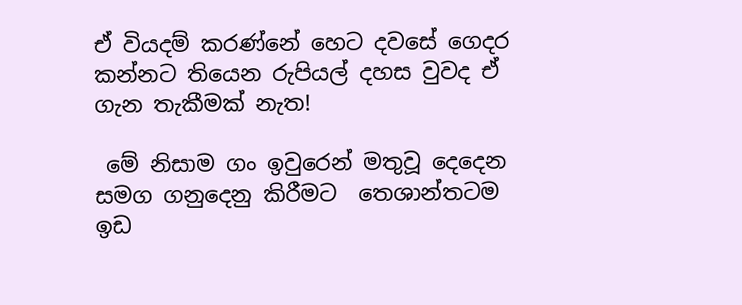ඒ වියදම් කරණ්නේ හෙට දවසේ ගෙදර කන්නට තියෙන රුපියල් දහස වුවද ඒ ගැන තැකීමක් නැත!

 මේ නිසාම ගං ඉවුරෙන් මතුවූ දෙදෙන සමග ගනුදෙනු කිරීමට  තෙශාන්තටම ඉඩ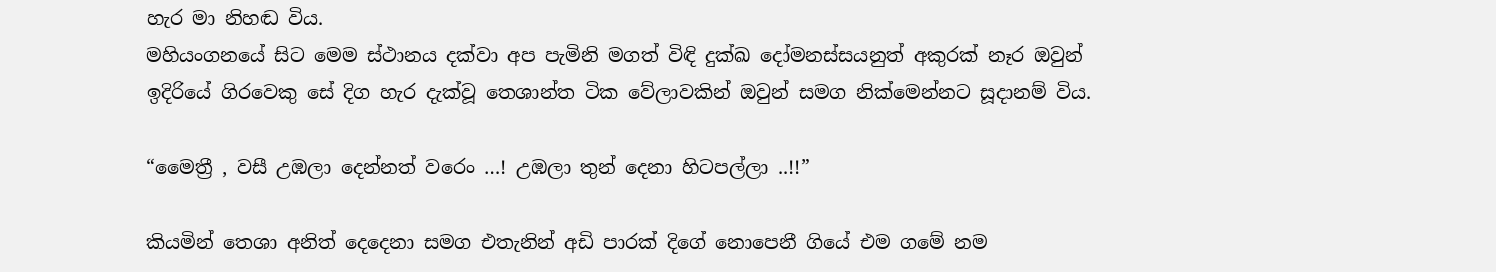හැර මා නිහඬ විය.
මහියංගනයේ සිට මෙම ස්ථානය දක්වා අප පැමිනි මගත් විඳි දුක්ඛ දෝමනස්සයනුත් අකුරක් නෑර ඔවුන් ඉදිරියේ ගිරවෙකු සේ දිග හැර දැක්වූ තෙශාන්ත ටික වේලාවකින් ඔවුන් සමග නික්මෙන්නට සූදානම් විය.

“මෛත්‍රී , වසී උඹලා දෙන්නත් වරෙං …! උඹලා තුන් දෙනා හිටපල්ලා ..!!”

කියමින් තෙශා අනිත් දෙදෙනා සමග එතැනින් අඩි පාරක් දිගේ නොපෙනී ගියේ එම ගමේ නම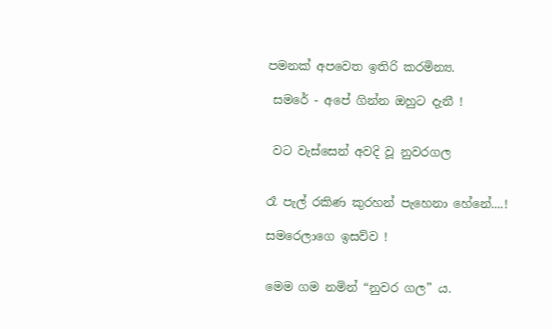පමනක් අපවෙත ඉතිරි කරමින්‍ය.

 සමරේ - අපේ ගින්න ඔහුට දැනී !


 වට වැස්සෙන් අවදි වූ නුවරගල


රෑ පැල් රකිණ කුරහන් පැහෙනා හේනේ....!

සමරෙලාගෙ ඉසව්ව !


මෙම ගම නමින් “නුවර ගල” ය.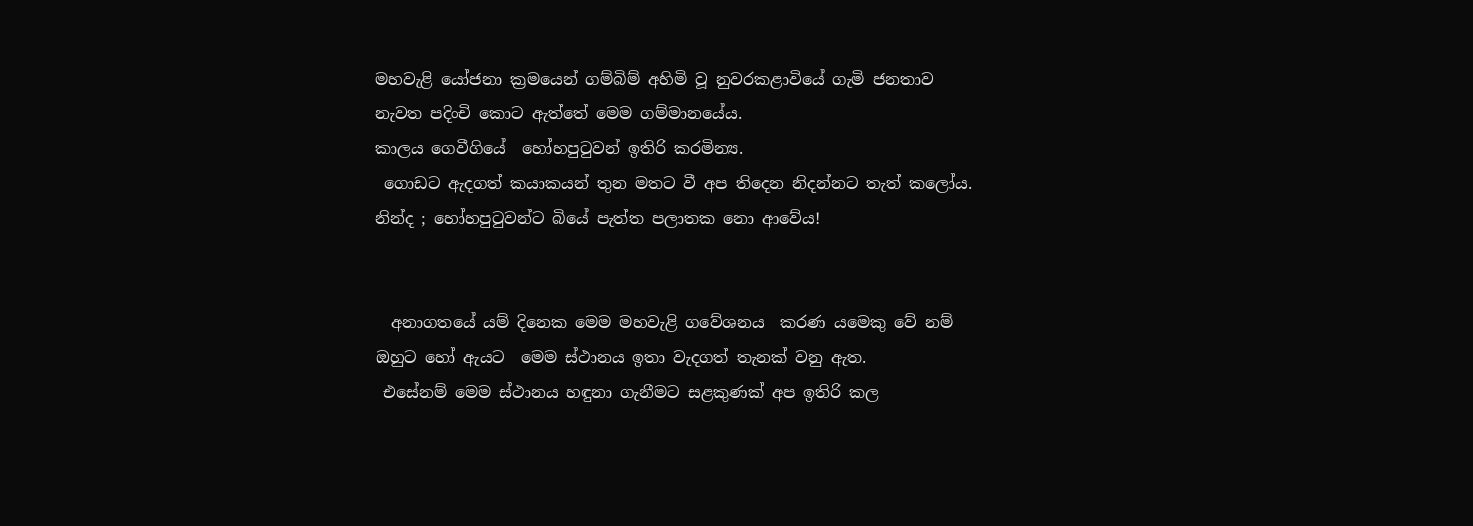මහවැළි යෝජනා ක්‍රමයෙන් ගම්බිම් අහිමි වූ නුවරකළාවියේ ගැමි ජනතාව නැවත පදිංචි කොට ඇත්තේ මෙම ගම්මානයේය.
කාලය ගෙවීගියේ  හෝහපුටුවන් ඉතිරි කරමින්‍ය.
 ගොඩට ඇදගත් කයාකයන් තුන මතට වී අප තිදෙන නිදන්නට තැත් කලෝය. නින්ද ; හෝහපුටුවන්ට බියේ පැත්ත පලාතක නො ආවේය!


  අනාගතයේ යම් දිනෙක මෙම මහවැළි ගවේශනය  කරණ යමෙකු වේ නම් ඔහුට හෝ ඇයට  මෙම ස්ථානය ඉතා වැදගත් තැනක් වනු ඇත.
 එසේනම් මෙම ස්ථානය හඳුනා ගැනීමට සළකුණක් අප ඉතිරි කල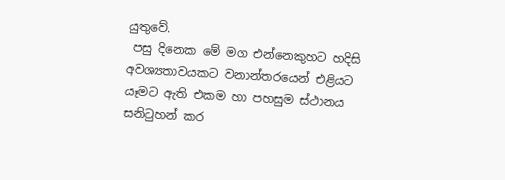යුතුවේ.
 පසු දිනෙක මේ මග එන්නෙකුහට හදිසි අවශ්‍යතාවයකට වනාන්තරයෙන් එළියට යෑමට ඇති එකම හා පහසුම ස්ථානය සනිටුහන් කර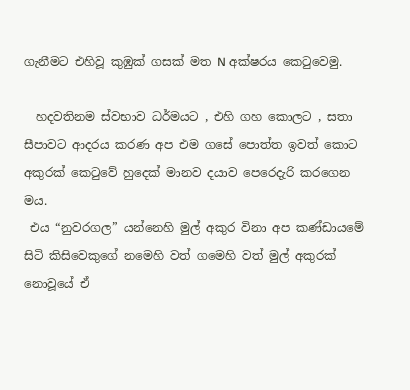ගැනීමට එහිවූ කුඹුක් ගසක් මත N අක්ෂරය කෙටුවෙමු.

  හදවතිනම ස්වභාව ධර්මයට , එහි ගහ කොලට , සතා සීපාවට ආදරය කරණ අප එම ගසේ පොත්ත ඉවත් කොට  අකුරක් කෙටුවේ හුදෙක් මානව දයාව පෙරෙදැරි කරගෙන මය.
 එය “නුවරගල” යන්නෙහි මුල් අකුර විනා අප කණ්ඩායමේ සිටි කිසිවෙකුගේ නමෙහි වත් ගමෙහි වත් මුල් අකුරක් නොවූයේ ඒ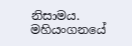නිසාමය.
මහියංගනයේ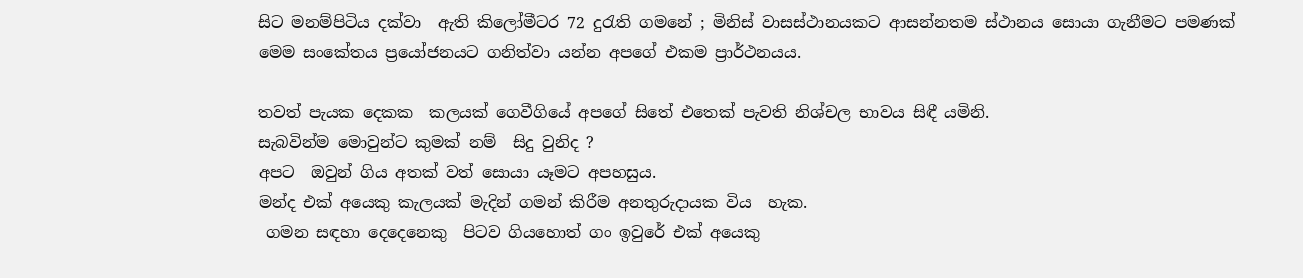සිට මනම්පිටිය දක්වා  ඇති කිලෝමීටර 72 දුරැති ගමනේ ; මිනිස් වාසස්ථානයකට ආසන්නතම ස්ථානය සොයා ගැනීමට පමණක් මෙම සංකේතය ප්‍රයෝජනයට ගනිත්වා යන්න අපගේ එකම ප්‍රාර්ථනයය.

තවත් පැයක දෙකක  කලයක් ගෙවීගියේ අපගේ සිතේ එතෙක් පැවති නිශ්චල භාවය සිඳී යමිනි.
සැබවින්ම මොවුන්ට කුමක් නම්  සිදු වුනිද ?
අපට  ඔවුන් ගිය අතක් වත් සොයා යෑමට අපහසුය.
මන්ද එක් අයෙකු කැලයක් මැදින් ගමන් කිරීම අනතුරුදායක විය  හැක.
 ගමන සඳහා දෙදෙනෙකු  පිටව ගියහොත් ගං ඉවුරේ එක් අයෙකු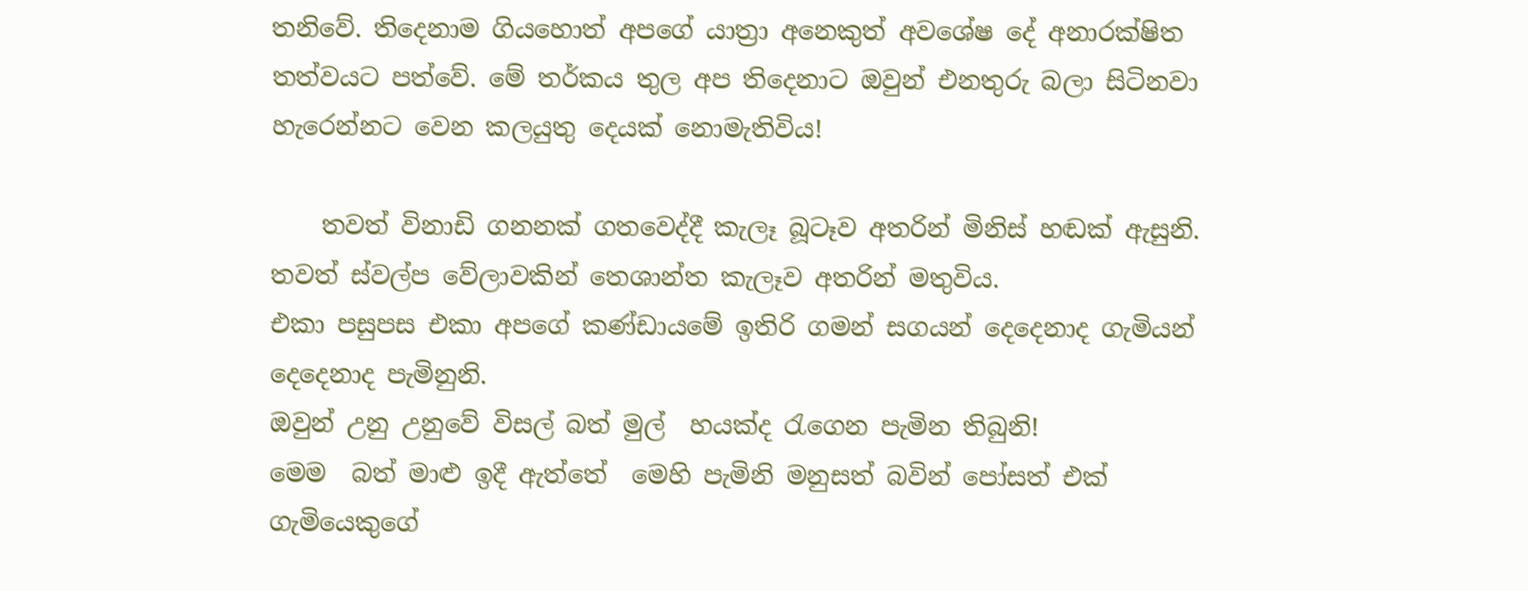තනිවේ. තිදෙනාම ගියහොත් අපගේ යාත්‍රා අනෙකුත් අවශේෂ දේ අනාරක්ෂිත තත්වයට පත්වේ. මේ තර්කය තුල අප තිදෙනාට ඔවුන් එනතුරු බලා සිටිනවා හැරෙන්නට වෙන කලයුතු දෙයක් නොමැතිවිය!

    තවත් විනාඩි ගනනක් ගතවෙද්දී කැලෑ බූටෑව අතරින් මිනිස් හඬක් ඇසුනි.
තවත් ස්වල්ප වේලාවකින් තෙශාන්ත කැලෑව අතරින් මතුවිය.
එකා පසුපස එකා අපගේ කණ්ඩායමේ ඉතිරි ගමන් සගයන් දෙදෙනාද ගැමියන් දෙදෙනාද පැමිනුනි.
ඔවුන් උනු උනුවේ විසල් බත් මුල්  හයක්ද රැගෙන පැමින තිබුනි!
මෙම  බත් මාළු ඉදී ඇත්තේ  මෙහි පැමිනි මනුසත් බවින් පෝසත් එක් ගැමියෙකුගේ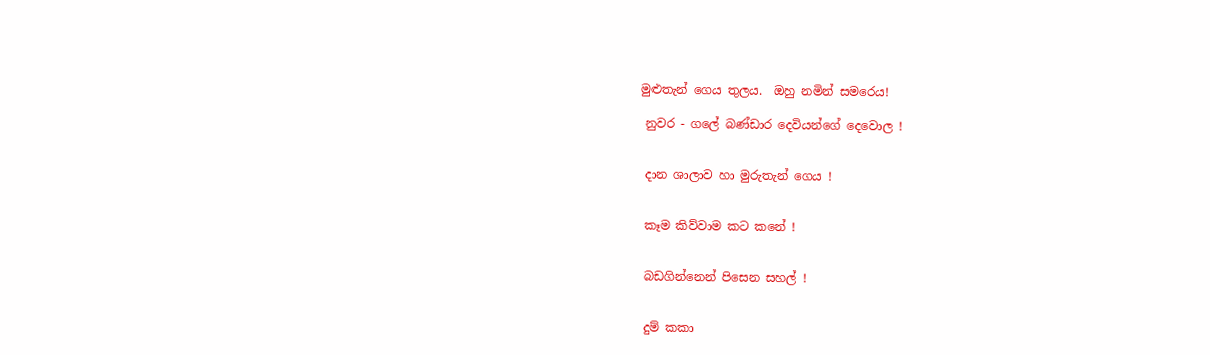මුළුතැන් ගෙය තුලය.  ඔහු නමින් සමරෙය!

 නුවර - ගලේ බණ්ඩාර දෙවියන්ගේ දෙවොල !


 දාන ශාලාව හා මුරුතැන් ගෙය !


 කෑම කිව්වාම කට කනේ !


 බඩගින්නෙන් පිසෙන සහල් !


 දුම් කකා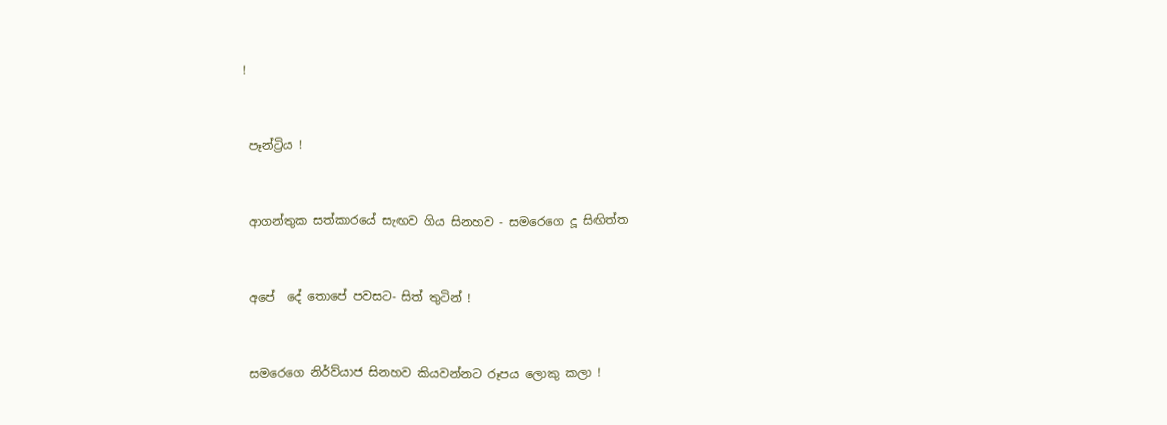!


 පෑන්ට්‍රිය !


 ආගන්තුක සත්කාරයේ සැඟව ගිය සිනහව - සමරෙගෙ දූ සිඟිත්ත


 අපේ  දේ තොපේ පවසට- සිත් තුටින් !


 සමරෙගෙ නිර්ව්යාජ සිනහව කියවන්නට රූපය ලොකු කලා !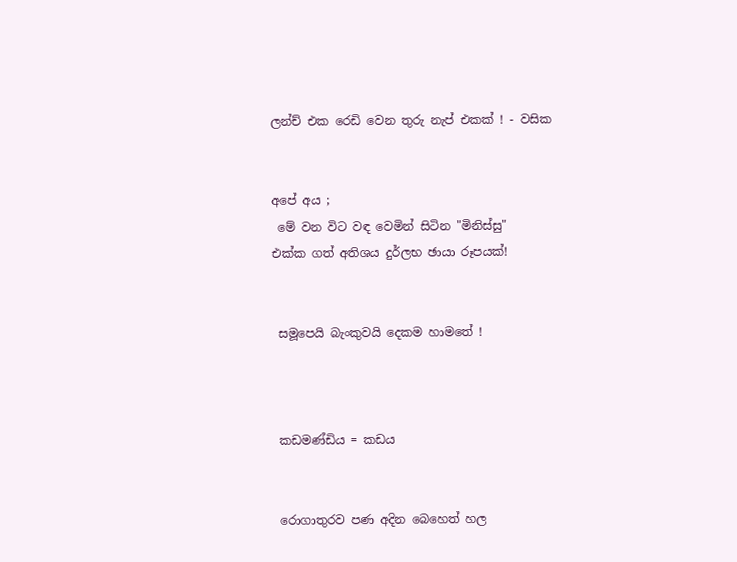ලන්ච් එක රෙඩි වෙන තුරු නැප් එකක් ! - වසික


අපේ අය ;
 මේ වන විට වඳ වෙමින් සිටින "මිනිස්සු"
එක්ක ගත් අතිශය දුර්ලභ ඡායා රූපයක්!


 සමූපෙයි බැංකුවයි දෙකම හාමතේ !



 කඩමණ්ඩිය = කඩය


 රොගාතුරව පණ අදින බෙහෙත් හල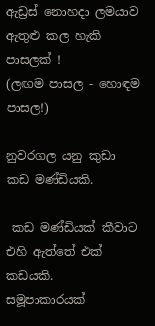ඇඩ්‍රස් නොහදා ලමයාව ඇතුළු කල හැකි පාසලක් !
(ලඟම පාසල - හොඳම පාසල!)

නුවරගල යනු කුඩා  කඩ මණ්ඩියකි.

 කඩ මණ්ඩියක් කීවාට එහි ඇත්තේ එක් කඩයකි.
සමූපාකාරයක්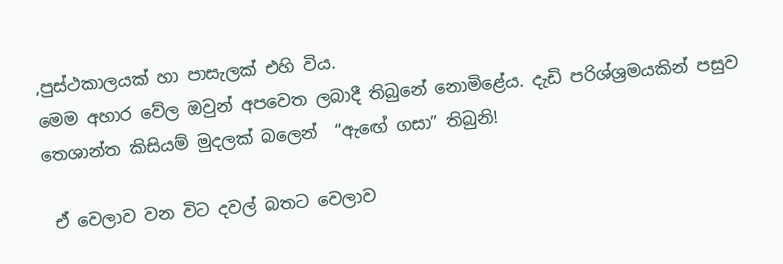,පුස්ථකාලයක් හා පාසැලක් එහි විය.
මෙම අහාර වේල ඔවුන් අපවෙත ලබාදී තිබුනේ නොමිළේය. දැඩි පරිශ්ශ්‍රමයකින් පසුව තෙශාන්ත කිසියම් මුදලක් බලෙන්  “ඇඟේ ගසා” තිබුනි!

 ඒ වෙලාව වන විට දවල් බතට වෙලාව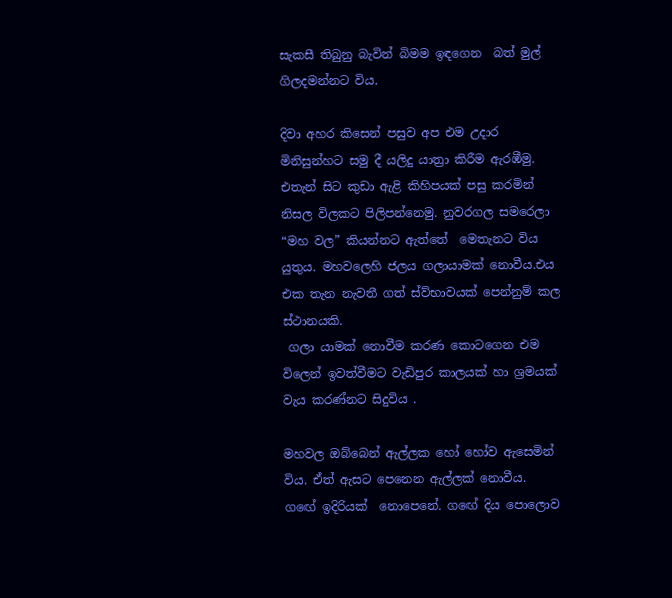සැකසී තිබුනු බැවින් බිමම ඉඳගෙන  බත් මුල් ගිලදමන්නට විය.

දිවා අහර කිසෙන් පසුව අප එම උදාර මිනිසුන්හට සමු දී යලිදු යාත්‍රා කිරීම ඇරඹීමු. එතැන් සිට කුඩා ඇළි කිහිපයක් පසු කරමින් නිසල විලකට පිලිපන්නෙමු. නුවරගල සමරෙලා “මහ වල” කියන්නට ඇත්තේ  මෙතැනට විය යුතුය. මහවලෙහි ජලය ගලායාමක් නොවීය.එය එක තැන නැවතී ගත් ස්ව්භාවයක් පෙන්නුම් කල ස්ථානයකි.
 ගලා යාමක් නොවීම කරණ කොටගෙන එම විලෙන් ඉවත්වීමට වැඩිපුර කාලයක් හා ශ්‍රමයක් වැය කරණ්නට සිදුවිය .

මහවල ඔබ්බෙන් ඇල්ලක හෝ හෝව ඇසෙමින් විය. ඒත් ඇසට පෙනෙන ඇල්ලක් නොවීය.  ගඟේ ඉදිරියක්  නොපෙනේ. ගඟේ දිය පොලොව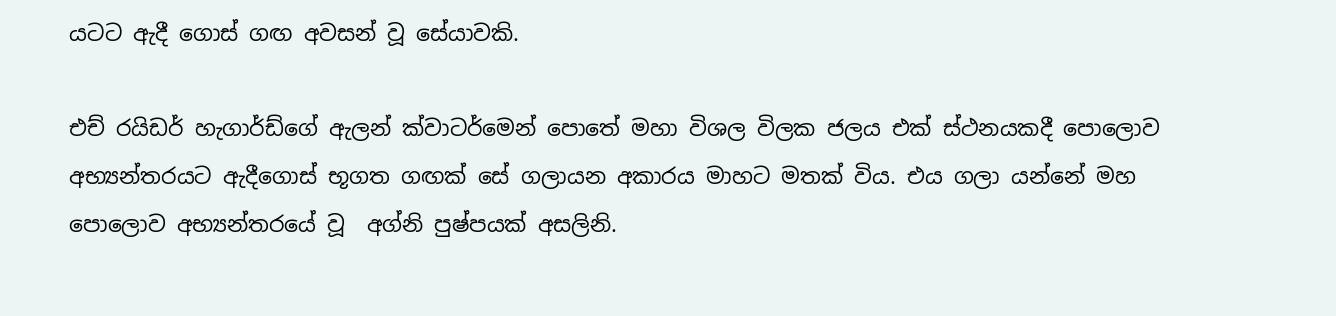යටට ඇදී ගොස් ගඟ අවසන් වූ සේයාවකි.

එච් රයිඩර් හැගාර්ඩ්ගේ ඇලන් ක්වාටර්මෙන් පොතේ මහා විශල විලක ජලය එක් ස්ථනයකදී පොලොව අභ්‍යන්තරයට ඇදීගොස් භූගත ගඟක් සේ ගලායන අකාරය මාහට මතක් විය. එය ගලා යන්නේ මහ පොලොව අභ්‍යන්තරයේ වූ  අග්නි පුෂ්පයක් අසලිනි.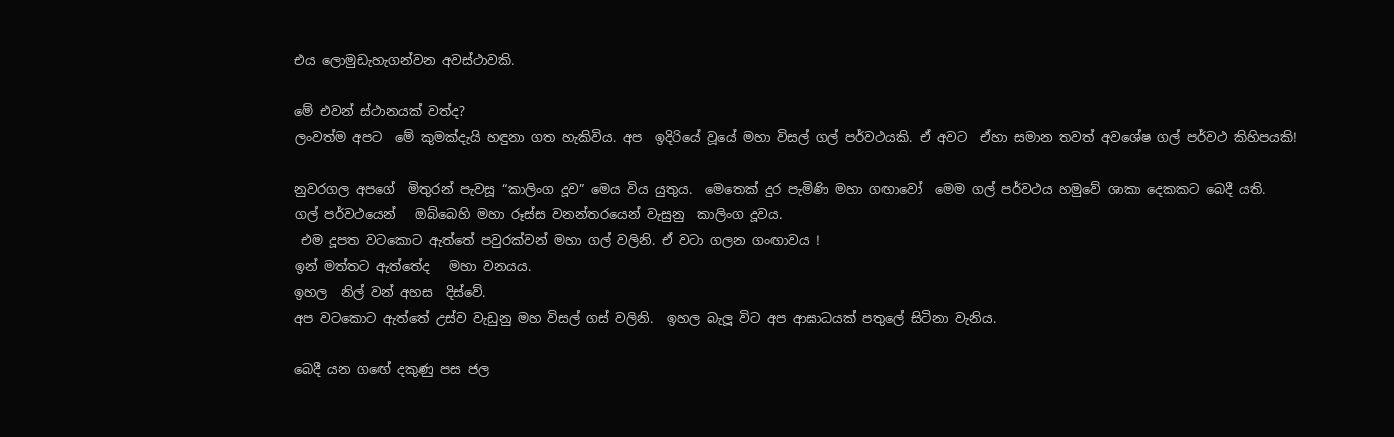එය ලොමුඩැහැගන්වන අවස්ථාවකි.

මේ එවන් ස්ථානයක් වත්ද?
ලංවත්ම අපට  මේ කුමක්දැයි හඳුනා ගත හැකිවිය. අප  ඉදිරියේ වූයේ මහා විසල් ගල් පර්වථයකි. ඒ අවට  ඒහා සමාන තවත් අවශේෂ ගල් පර්වථ කිහිපයකි!

නුවරගල අපගේ  මිතුරන් පැවසූ “කාලිංග දූව” මෙය විය යුතුය.  මෙතෙක් දුර පැමිණි මහා ගඟාවෝ  මෙම ගල් පර්වථය හමුවේ ශාකා දෙකකට බෙදී යති.
ගල් පර්වථයෙන්   ඔබ්බෙහි මහා රූස්ස වනන්තරයෙන් වැසුනු  කාලිංග දූවය.
 එම දූපත වටකොට ඇත්තේ පවුරක්වන් මහා ගල් වලිනි. ඒ වටා ගලන ගංඟාවය !
ඉන් මත්තට ඇත්තේද   මහා වනයය.
ඉහල  නිල් වන් අහස  දිස්වේ.
අප වටකොට ඇත්තේ උස්ව වැඩුනු මහ විසල් ගස් වලිනි.  ඉහල බැලූ විට අප ආඝාධයක් පතුලේ සිටිනා වැනිය.

බෙදී යන ගඟේ දකුණු පස ජල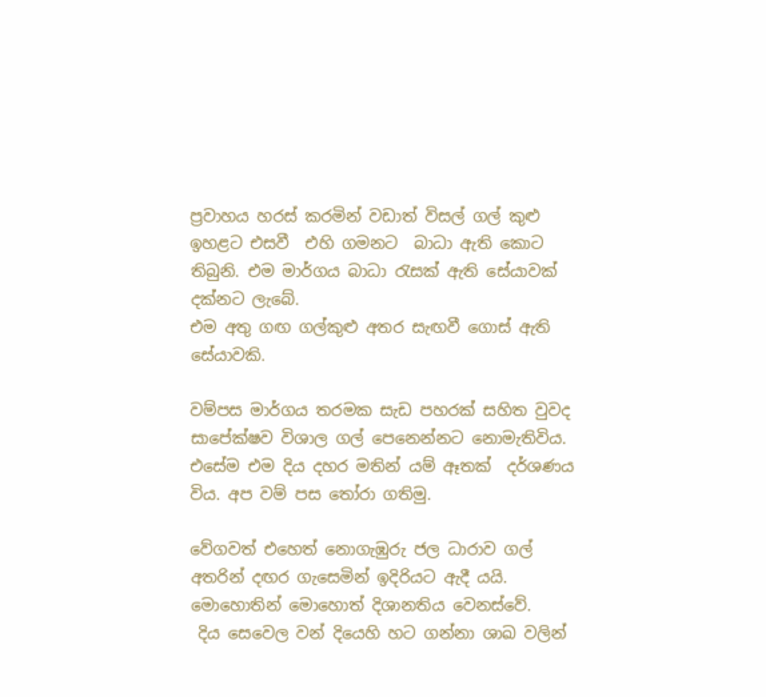ප්‍රවාහය හරස් කරමින් වඩාත් විසල් ගල් කුළු ඉහළට එසවී  එහි ගමනට  බාධා ඇති කොට තිබුනි. එම මාර්ගය බාධා රැසක් ඇති සේයාවක් දක්නට ලැබේ.
එම අතු ගඟ ගල්කුළු අතර සැඟවී ගොස් ඇති සේයාවකි.

වම්පස මාර්ගය තරමක සැඩ පහරක් සහිත වුවද සාපේක්ෂව විශාල ගල් පෙනෙන්නට නොමැතිවිය. එසේම එම දිය දහර මතින් යම් ඈතක්  දර්ශණය විය. අප වම් පස තෝරා ගතිමු.

වේගවත් එහෙත් නොගැඹුරු ජල ධාරාව ගල්  අතරින් දඟර ගැසෙමින් ඉදිරියට ඇදී යයි.
මොහොතින් මොහොත් දිශානතිය වෙනස්වේ.
 දිය සෙවෙල වන් දියෙහි හට ගන්නා ශාඛ වලින්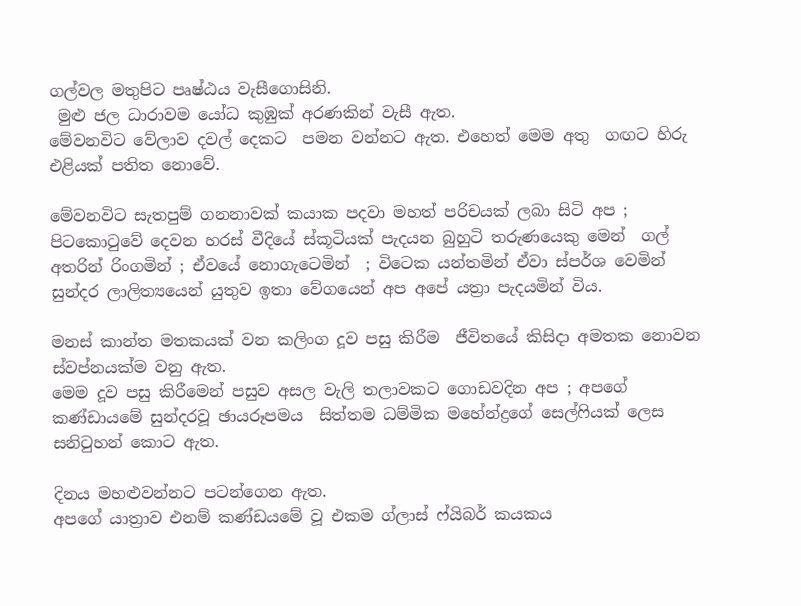ගල්වල මතුපිට පෘෂ්ඨය වැසීගොසිනි.
 මුළු ජල ධාරාවම යෝධ කුඹුක් අරණකින් වැසී ඇත.
මේවනවිට වේලාව දවල් දෙකට  පමන වන්නට ඇත. එහෙත් මෙම අතු  ගඟට හිරු එළියක් පතිත නොවේ.

මේවනවිට සැතපුම් ගනනාවක් කයාක පදවා මහත් පරිචයක් ලබා සිටි අප ; පිටකොටුවේ දෙවන හරස් වීදියේ ස්කූටියක් පැදයන බුහුටි තරුණයෙකු මෙන්  ගල් අතරින් රිංගමින් ; ඒවයේ නොගැටෙමින්  ; විටෙක යන්තමින් ඒවා ස්පර්ශ වෙමින් සුන්දර ලාලිත්‍යයෙන් යුතුව ඉතා වේගයෙන් අප අපේ යත්‍රා පැදයමින් විය.

මනස් කාන්ත මතකයක් වන කලිංග දූව පසු කිරීම  ජීවිතයේ කිසිදා අමතක නොවන ස්වප්නයක්ම වනු ඇත.
මෙම දූව පසු කිරීමෙන් පසුව අසල වැලි තලාවකට ගොඩවදින අප ; අපගේ කණ්ඩායමේ සුන්දරවූ ඡායරූපමය  සිත්තම ධම්මික මහේන්ද්‍රගේ සෙල්ෆියක් ලෙස සනිටුහන් කොට ඇත.

දිනය මහළුවන්නට පටන්ගෙන ඇත.
අපගේ යාත්‍රාව එනම් කණ්ඩයමේ වූ එකම ග්ලාස් ෆ්යිබර් කයකය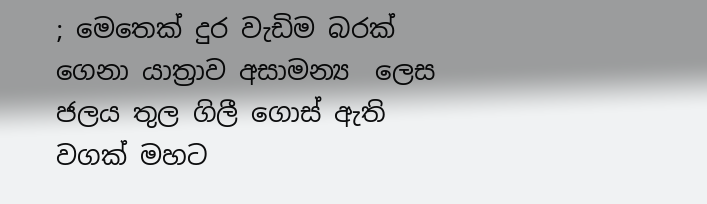; මෙතෙක් දුර වැඩිම බරක් ගෙනා යාත්‍රාව අසාමන්‍ය  ලෙස  ජලය තුල ගිලී ගොස් ඇති වගක් මහට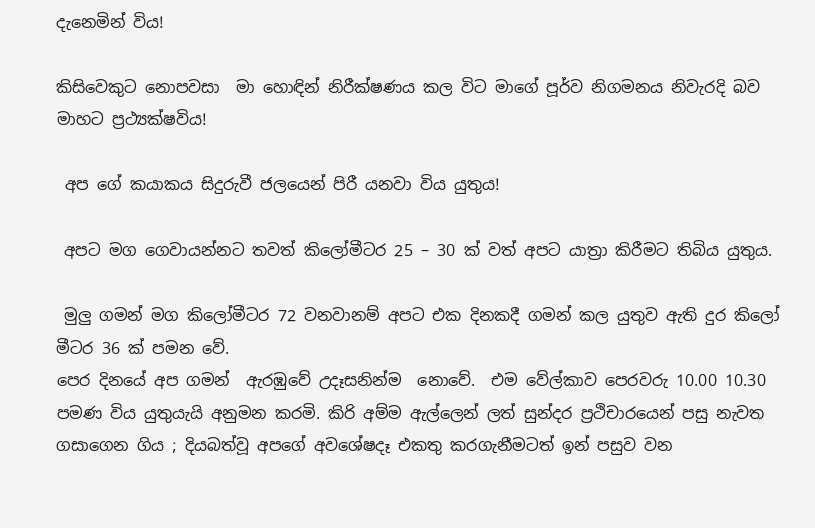දැනෙමින් විය!

කිසිවෙකුට නොපවසා  මා හොඳින් නිරීක්ෂණය කල විට මාගේ පූර්ව නිගමනය නිවැරදි බව මාහට ප්‍රථ්‍යක්ෂවිය!

 අප ගේ කයාකය සිදුරුවී ජලයෙන් පිරී යනවා විය යුතුය!

 අපට මග ගෙවායන්නට තවත් කිලෝමීටර 25 – 30 ක් වත් අපට යාත්‍රා කිරීමට තිබිය යුතුය.

 මුලු ගමන් මග කිලෝමීටර 72 වනවානම් අපට එක දිනකදී ගමන් කල යුතුව ඇති දුර කිලෝ මීටර 36 ක් පමන වේ.
පෙර දිනයේ අප ගමන්  ඇරඹුවේ උදෑසනින්ම  නොවේ.  එම වේල්කාව පෙරවරු 10.00 10.30 පමණ විය යුතුයැයි අනුමන කරමි. කිරි අම්ම ඇල්ලෙන් ලත් සුන්දර ප්‍රථිචාරයෙන් පසු නැවත ගසාගෙන ගිය ; දියබත්වූ අපගේ අවශේෂදෑ එකතු කරගැනීමටත් ඉන් පසුව වන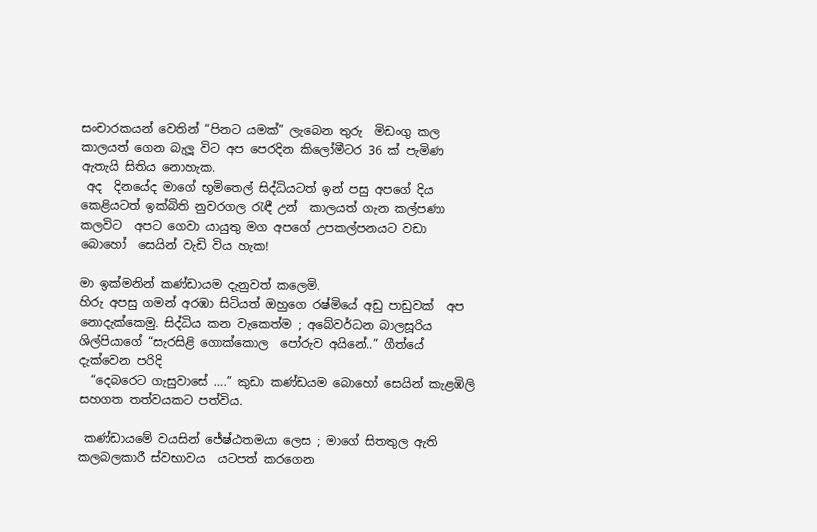සංචාරකයන් වෙතින් “පිනට යමක්” ලැබෙන තුරු  මිඩංගු කල කාලයත් ගෙන බැලූ විට අප පෙරදින කිලෝමීටර 36 ක් පැමිණ ඇතැයි සිතිය නොහැක.
 අද  දිනයේද මාගේ භූමිතෙල් සිද්ධියටත් ඉන් පසු අපගේ දිය කෙළියටත් ඉක්බිති නුවරගල රැඳී උන්  කාලයත් ගැන කල්පණා කලවිට  අපට ගෙවා යායුතු මග අපගේ උපකල්පනයට වඩා බොහෝ  සෙයින් වැඩි විය හැක!

මා ඉක්මනින් කණ්ඩායම දැනුවත් කලෙමි.
හිරු අපසු ගමන් අරඹා සිටියත් ඔහුගෙ රෂ්මියේ අඩු පාඩුවක්  අප නොදැක්කෙමු. සිද්ධිය කන වැකෙත්ම ; අබේවර්ධන බාලසූරිය ශිල්පියාගේ “සැරසිළි ගොක්කොල  පෝරුව අයිනේ..” ගීත්යේ දැක්වෙන පරිදි
  “දෙබරෙට ගැසුවාසේ ….” කුඩා කණ්ඩයම බොහෝ සෙයින් කැළඹිලි සහගත තත්වයකට පත්විය.

 කණ්ඩායමේ වයසින් ජේෂ්ඨතමයා ලෙස ; මාගේ සිතතුල ඇති කලබලකාරී ස්වභාවය  යටපත් කරගෙන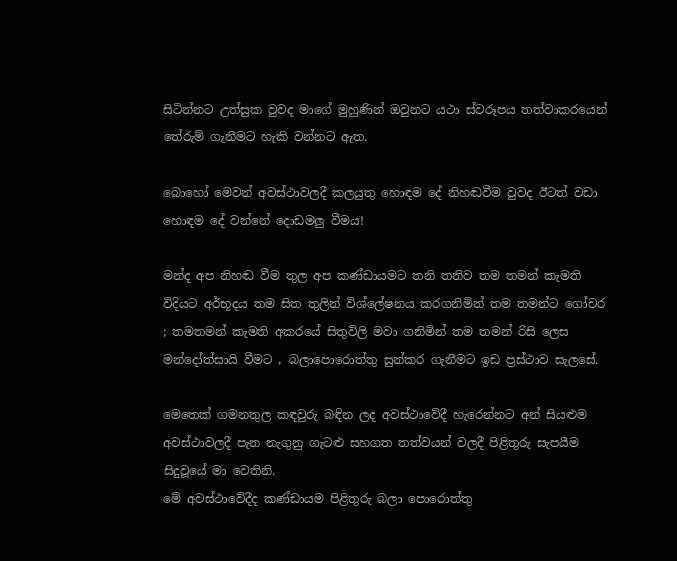සිටින්නට උත්සුක වුවද මාගේ මුහුණින් ඔවුනට යථා ස්වරූපය තත්වාකරයෙන් තේරුම් ගැනීමට හැකි වන්නට ඇත.

බොහෝ මෙවන් අවස්ථාවලදී කලයුතු හොඳම දේ නිහඬවීම වුවද ඊටත් වඩා හොඳම දේ වන්නේ දොඩමලු වීමය!

මන්ද අප නිහඬ වීම තුල අප කණ්ඩායමට තනි තනිව තම තමන් කැමති විදියට අර්භූදය තම සිත තුලින් විශ්ලේෂනය කරගනිමින් තම තමන්ට ගෝචර ; තමතමන් කැමති අකරයේ සිතුවිලි මවා ගනිමින් තම තමන් රිසි ලෙස මන්දෝත්සායි වීමට , බලාපොරොත්තු සුන්කර ගැනීමට ඉඩ ප්‍රස්ථාව සැලසේ.

මෙතෙක් ගමනතුල කඳවුරු බඳින ලද අවස්ථාවේදී හැරෙන්නට අන් සියළුම අවස්ථාවලදී පැන නැගුනු ගැටළු සහගත තත්වයන් වලදී පිළිතුරු සැපයීම සිදුවූයේ මා වෙතිනි.
මේ අවස්ථාවේදීද කණ්ඩායම පිළිතුරු බලා පොරොත්තු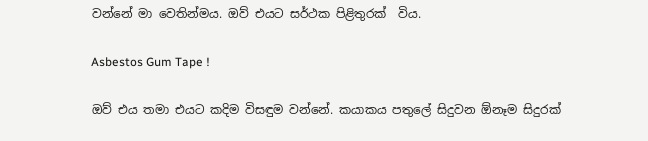වන්නේ මා වෙතින්මය. ඔව් එයට සර්ථක පිළිතුරක්  විය.

Asbestos Gum Tape !

ඔව් එය තමා එයට කදිම විසඳුම වන්නේ. කයාකය පතුලේ සිදුවන ඕනෑම සිදුරක්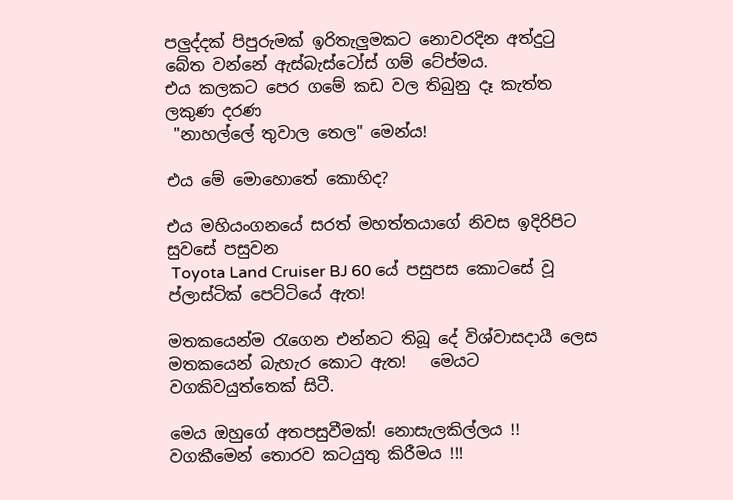පලුද්දක් පිපුරුමක් ඉරිතැලුමකට නොවරදින අත්දුටු බේත වන්නේ ඇස්බැස්ටෝස් ගම් ටේප්මය.
එය කලකට පෙර ගමේ කඩ වල තිබුනු දෑ කැත්ත ලකුණ දරණ
 "නාහල්ලේ තුවාල තෙල" මෙන්ය!

එය මේ මොහොතේ කොහිද?

එය මහියංගනයේ සරත් මහත්තයාගේ නිවස ඉදිරිපිට සුවසේ පසුවන
 Toyota Land Cruiser BJ 60 යේ පසුපස කොටසේ වූ ප්ලාස්ටික් පෙට්ටියේ ඇත!

මතකයෙන්ම රැගෙන එන්නට තිබූ දේ විශ්වාසදායී ලෙස මතකයෙන් බැහැර කොට ඇත!   මෙයට වගකිවයුත්තෙක් සිටී.

මෙය ඔහුගේ අතපසුවීමක්‍! නොසැලකිල්ලය !!
වගකීමෙන් තොරව කටයුතු කිරීමය !!!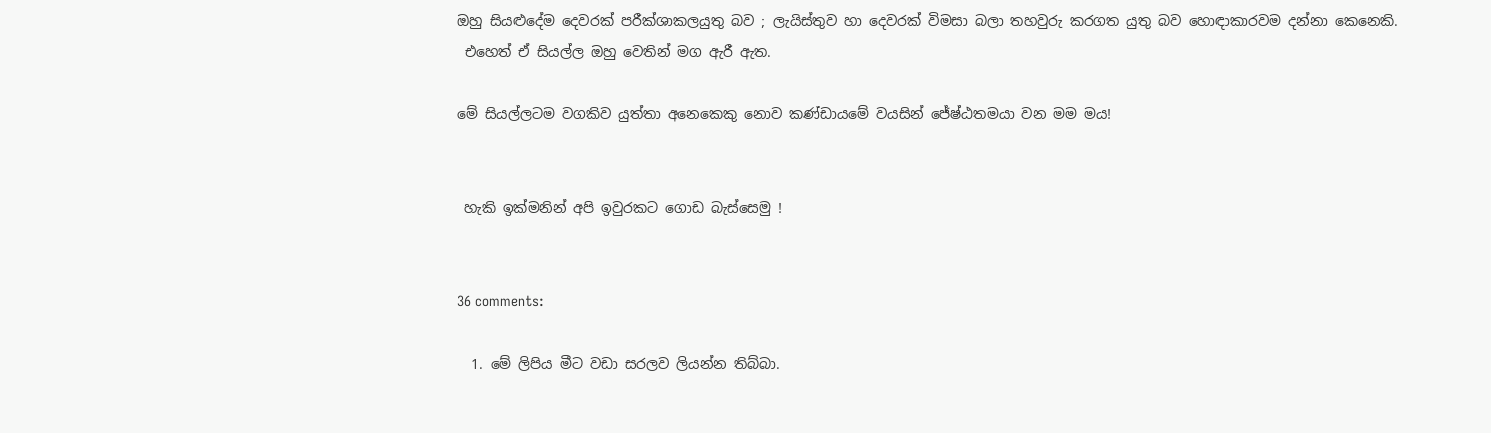ඔහු සියළුදේම දෙවරක් පරීක්ශාකලයුතු බව ; ලැයිස්තුව හා දෙවරක් විමසා බලා තහවුරු කරගත යුතු බව හොඳාකාරවම දන්නා කෙනෙකි.
 එහෙත් ඒ සියල්ල ඔහු වෙතින් මග ඇරී ඇත.

මේ සියල්ලටම වගකිව යුත්තා අනෙකෙකු නොව කණ්ඩායමේ වයසින් ජේෂ්ඨතමයා වන මම මය!


 හැකි ඉක්මනින් අපි ඉවුරකට ගොඩ බැස්සෙමු !


36 comments:

  1. මේ ලිපිය මීට වඩා සරලව ලියන්න තිබ්බා.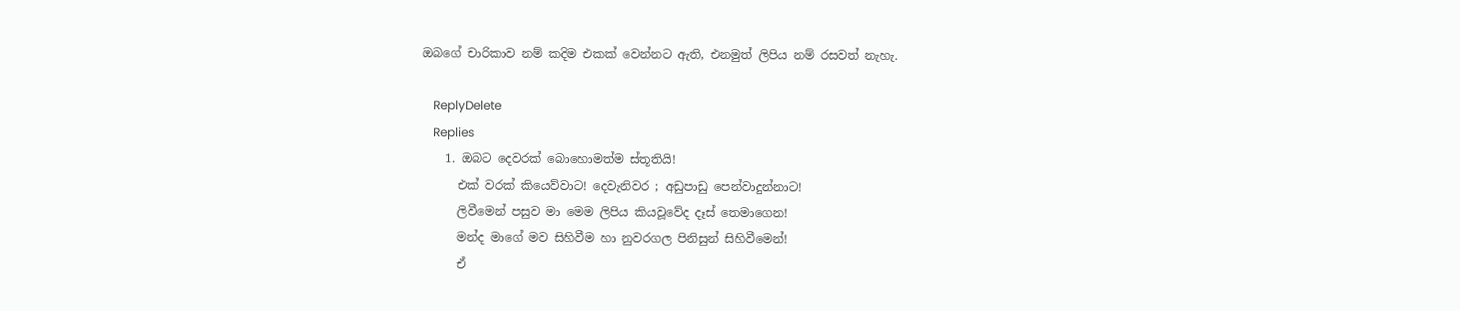ඔබගේ චාරිකාව නම් කදිම එකක් වෙන්නට ඇති, එනමුත් ලිපිය නම් රසවත් නැහැ.

    ReplyDelete
    Replies
    1. ඔබට දෙවරක් බොහොමත්ම ස්තූතියි!
      එක් වරක් කියෙව්වාට! දෙවැනිවර ; අඩුපාඩු පෙන්වාදුන්නාට!
      ලිවීමෙන් පසුව මා මෙම ලිපිය කියවූවේද දෑස් තෙමාගෙන!
      මන්ද මාගේ මව සිහිවීම හා නුවරගල පිනිසුන් සිහිවීමෙන්!
      ඒ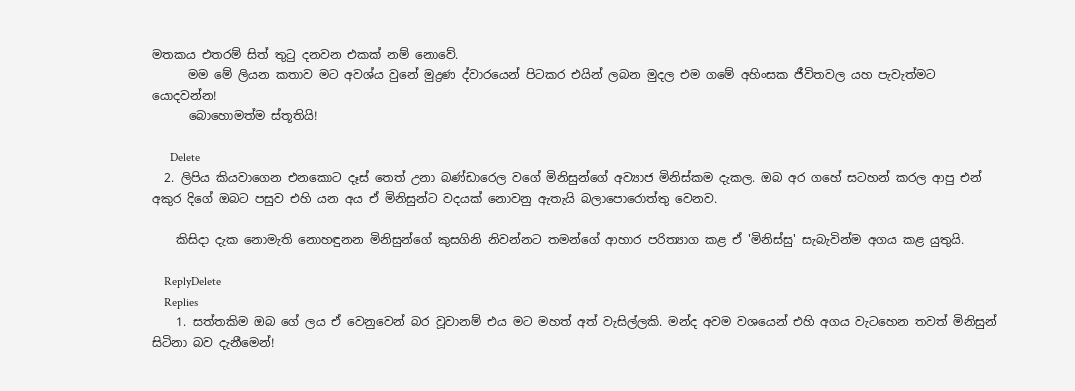මතකය එතරම් සිත් තුටු දනවන එකක් නම් නොවේ.
      මම මේ ලියන කතාව මට අවශ්ය වුනේ මුද්‍රණ ද්වාරයෙන් පිටකර එයින් ලබන මුදල එම ගමේ අහිංසක ජීවිතවල යහ පැවැත්මට යොදවන්න!
      බොහොමත්ම ස්තූතියි!

      Delete
  2. ලිපිය කියවාගෙන එනකොට දෑස් තෙත් උනා බණ්ඩාරෙල වගේ මිනිසුන්ගේ අව්‍යාජ මිනිස්කම දැකල. ඔබ අර ගහේ සටහන් කරල ආපු එන් අකුර දිගේ ඔබට පසුව එහි යන අය ඒ මිනිසුන්ට වදයක් නොවනු ඇතැයි බලාපොරොත්තු වෙනව.

    කිසිදා දැක නොමැති නොහඳුනන මිනිසුන්ගේ කුසගිනි නිවන්නට තමන්ගේ ආහාර පරිත්‍යාග කළ ඒ 'මිනිස්සු' සැබැවින්ම අගය කළ යුතුයි.

    ReplyDelete
    Replies
    1. සත්තකිම ඔබ ගේ ලය ඒ වෙනුවෙන් බර වූවානම් එය මට මහත් අත් වැසිල්ලකි. මන්ද අවම වශයෙන් එහි අගය වැටහෙන තවත් මිනිසුන් සිටිනා බව දැනීමෙන්!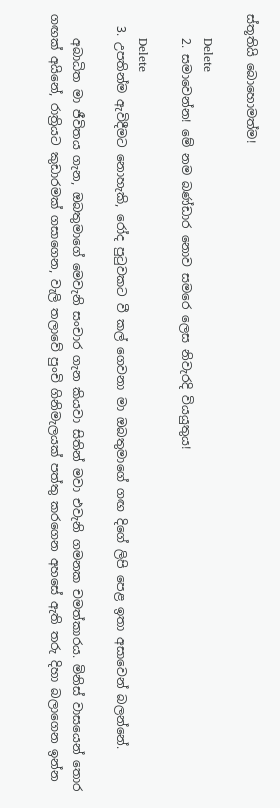ස්තූතියි බොහොමත්ම!

      Delete
    2. සමාවෙන්න! මේ නම බණ්ඩාර නොව සමරෙ ලෙස නිවැරදි වියයුතුය!

      Delete
  3. උපතින්ම ඇවිදීමට නොහැකි, රෝද පුටුවකට වී කල් ගෙවනා මා ඔබතුමාගේ ගඟ දිගේ ලිපි පෙළ ඉතා අසාවෙන් බලන්නේ.

    අබාධිත මා ජීවිතය ගැන, ඔබතුමාගේ මෙවැනි සංචාර ගැන කියවා සිතින් මවා එවැනි ගමනක චමත්කාරය. මිනිස් වාසයෙන් තොර ගඟක් අයිනේ, රාත්‍රියට කුඩාරමක් ගසාගෙන, වැලි තලාවේ පුංචි ගිනිමැලයක් පත්තු කරගෙන අහසේ ඇති තරු දිහා බලාගෙන ඉන්න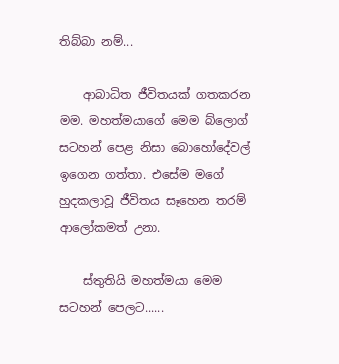තිබ්බා නම්...

    ආබාධිත ජීවිතයක් ගතකරන මම. මහත්මයාගේ මෙම බ්ලොග් සටහන් පෙළ නිසා බොහෝදේවල් ඉගෙන ගත්තා. එසේම මගේ හුදකලාවූ ජීවිතය සෑහෙන තරම් ආලෝකමත් උනා.

    ස්තුතියි මහත්මයා මෙම සටහන් පෙලට......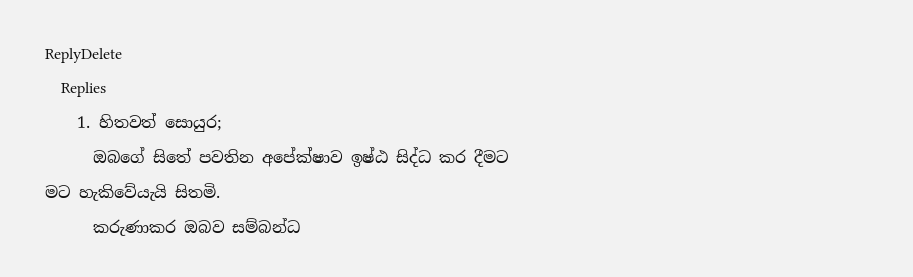ReplyDelete
    Replies
    1. හිතවත් සොයුර;
      ඔබගේ සිතේ පවතින අපේක්ෂාව ඉෂ්ඨ සිද්ධ කර දීමට මට හැකිවේයැයි සිතමි.
      කරුණාකර ඔබව සම්බන්ධ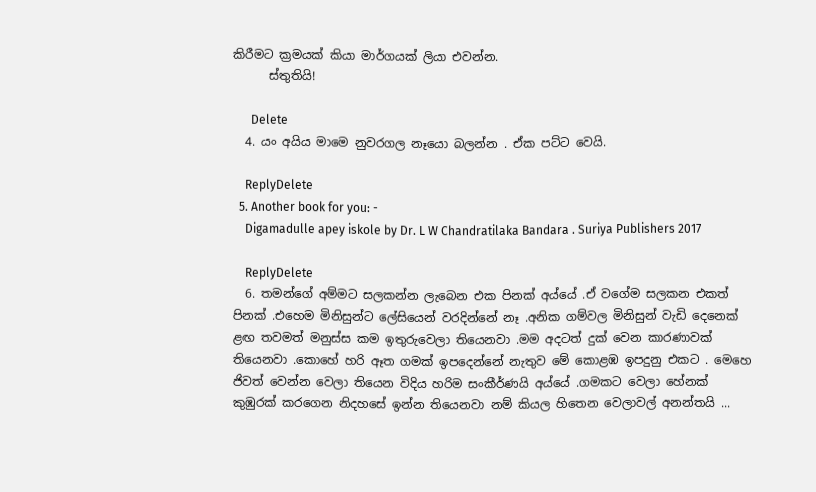කිරීමට ක්‍රමයක් කියා මාර්ගයක් ලියා එවන්න.
      ස්තුතියි!

      Delete
  4. යං අයිය මාමෙ නුවරගල නෑයො බලන්න . ඒක පට්ට වෙයි.

    ReplyDelete
  5. Another book for you: -
    Digamadulle apey iskole by Dr. L W Chandratilaka Bandara . Suriya Publishers 2017

    ReplyDelete
  6. තමන්ගේ අම්මට සලකන්න ලැබෙන එක පිනක් අය්යේ .ඒ වගේම සලකන එකත් පිනක් .එහෙම මිනිසුන්ට ලේසියෙන් වරදින්නේ නෑ .අනික ගම්වල මිනිසුන් වැඩි දෙනෙක් ළඟ තවමත් මනුස්ස කම ඉතුරුවෙලා තියෙනවා .මම අදටත් දුක් වෙන කාරණාවක් තියෙනවා .කොහේ හරි ඈත ගමක් ඉපදෙන්නේ නැතුව මේ කොළඹ ඉපදුනු එකට . මෙහෙ ජිවත් වෙන්න වෙලා තියෙන විදිය හරිම සංකීර්ණයි අය්යේ .ගමකට වෙලා හේනක් කුඹුරක් කරගෙන නිදහසේ ඉන්න තියෙනවා නම් කියල හිතෙන වෙලාවල් අනන්තයි ...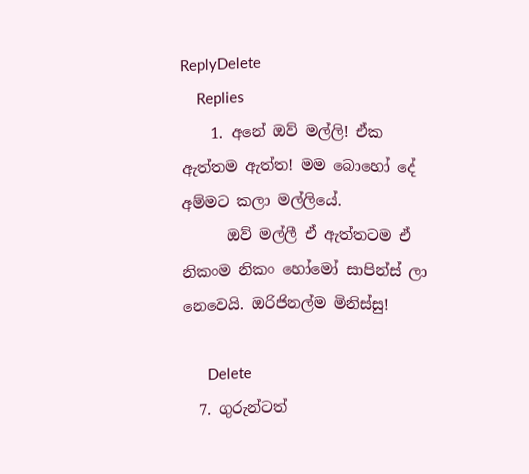ReplyDelete
    Replies
    1. අනේ ඔව් මල්ලි! ඒක ඇත්තම ඇත්ත! මම බොහෝ දේ අම්මට කලා මල්ලියේ.
      ඔව් මල්ලී ඒ ඇත්තටම ඒ නිකංම නිකං හෝමෝ සාපින්ස් ලා නෙවෙයි. ඔරිජිනල්ම මිනිස්සු!

      Delete
  7. ගුරුන්ටත්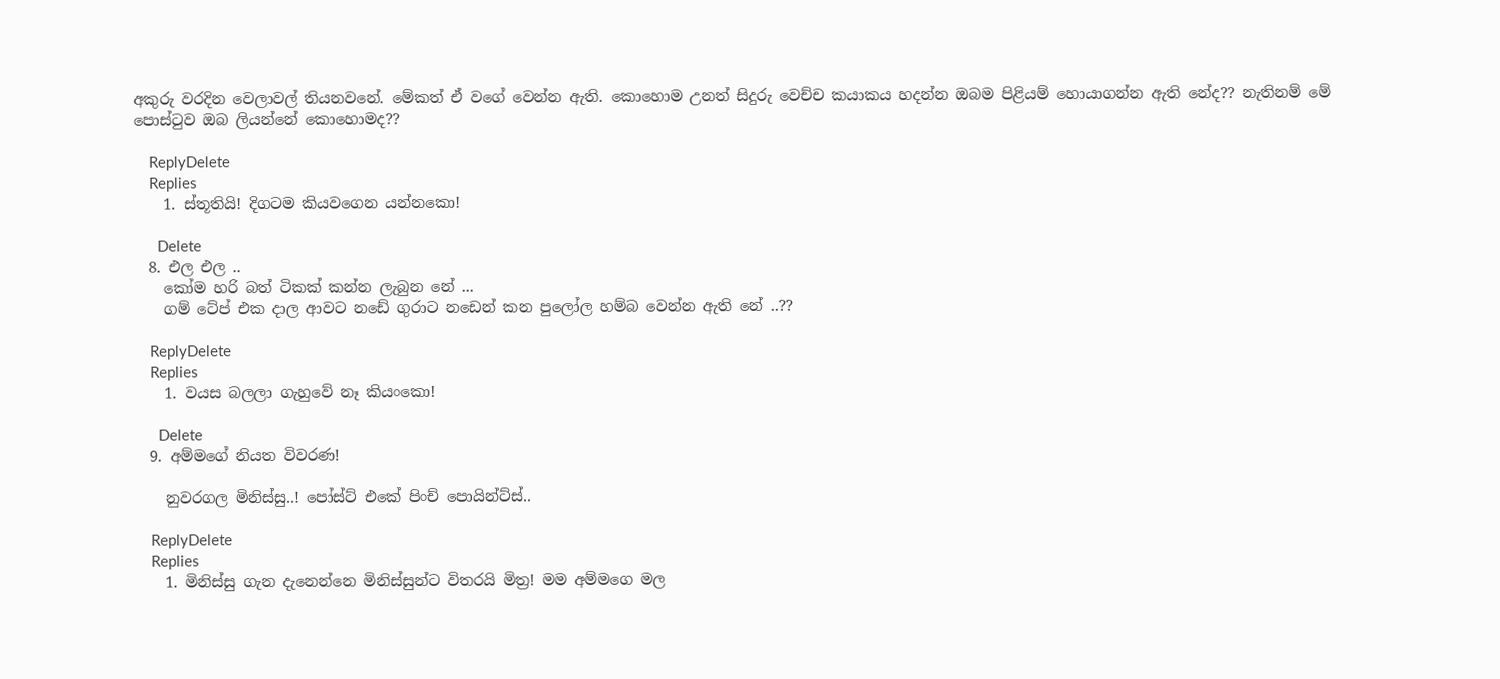අකුරු වරදින වෙලාවල් තියනවනේ. මේකත් ඒ වගේ වෙන්න ඇති. කොහොම උනත් සිදුරු වෙච්ච කයාකය හදන්න ඔබම පිළියම් හොයාගන්න ඇති නේද?? නැතිනම් මේ පොස්ටුව ඔබ ලියන්නේ කොහොමද??

    ReplyDelete
    Replies
    1. ස්තූතියි! දිගටම කියවගෙන යන්නකො!

      Delete
  8. එල එල ..
    කෝම හරි බත් ටිකක් කන්න ලැබුන නේ ...
    ගම් ටේප් එක දාල ආවට නඩේ ගුරාට නඩෙන් කන පුලෝල හම්බ වෙන්න ඇති නේ ..??

    ReplyDelete
    Replies
    1. වයස බලලා ගැහුවේ නෑ කියංකො!

      Delete
  9. අම්මගේ නියත විවරණ!

    නුවරගල මිනිස්සු..! පෝස්ට් එකේ පිංච් පොයින්ට්ස්..

    ReplyDelete
    Replies
    1. මිනිස්සු ගැන දැනෙන්නෙ මිනිස්සුන්ට විතරයි මිත්‍ර! මම අම්මගෙ මල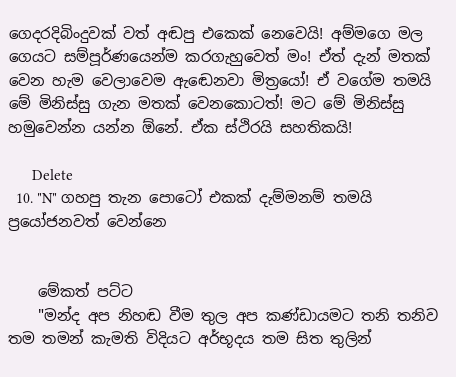ගෙදරදිබිංදුවක් වත් අඬපු එකෙක් නෙවෙයි! අම්මගෙ මල ගෙයට සම්පූර්ණයෙන්ම කරගැහුවෙත් මං! ඒත් දැන් මතක් වෙන හැම වෙලාවෙම ඇඬෙනවා මිත්‍රයෝ! ඒ වගේම තමයි මේ මිනිස්සු ගැන මතක් වෙනකොටත්! මට මේ මිනිස්සු හමුවෙන්න යන්න ඕනේ. ඒක ස්ථිරයි සහතිකයි!

      Delete
  10. "N" ගහපු තැන පොටෝ එකක් දැම්මනම් තමයි ප්‍රයෝජනවත් වෙන්නෙ


    මේකත් පට්ට
    "මන්ද අප නිහඬ වීම තුල අප කණ්ඩායමට තනි තනිව තම තමන් කැමති විදියට අර්භූදය තම සිත තුලින්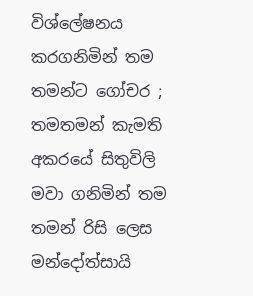විශ්ලේෂනය කරගනිමින් තම තමන්ට ගෝචර ; තමතමන් කැමති අකරයේ සිතුවිලි මවා ගනිමින් තම තමන් රිසි ලෙස මන්දෝත්සායි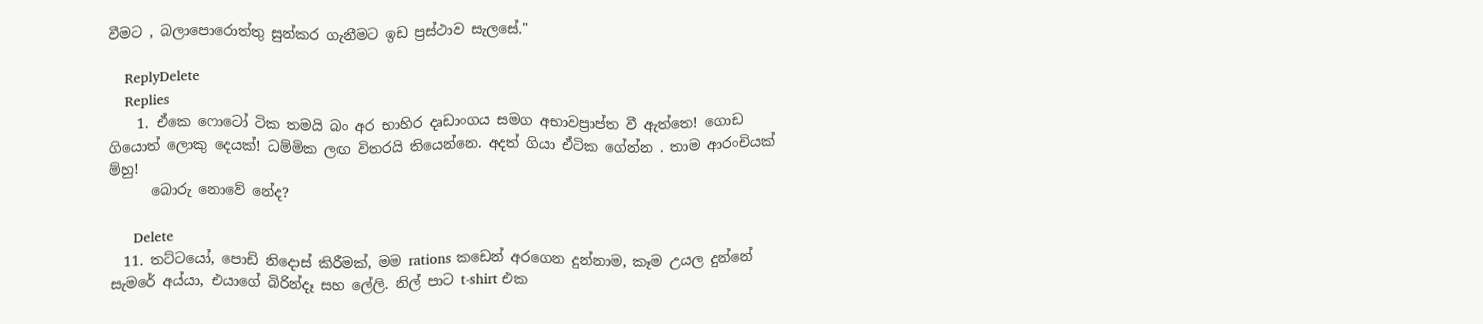වීමට , බලාපොරොත්තු සුන්කර ගැනීමට ඉඩ ප්‍රස්ථාව සැලසේ."

    ReplyDelete
    Replies
    1. ඒකෙ ෆොටෝ ටික තමයි බං අර භාහිර දෘඩාංගය සමග අභාවප්‍රාප්ත වී ඇත්තෙ! ගොඩ ගියොත් ලොකු දෙයක්! ධම්මික ලඟ විතරයි තියෙන්නෙ. අදත් ගියා ඒටික ගේන්න . තාම ආරංචියක් ම්හු!
      බොරු නොවේ නේද?

      Delete
  11. තට්ටයෝ, පොඩි නිදොස් කිරීමක්, මම rations කඩෙන් අරගෙන දුන්නාම, කෑම උයල දුන්නේ සැමරේ අය්යා, එයාගේ බිරින්දෑ සහ ලේලි. නිල් පාට t-shirt එක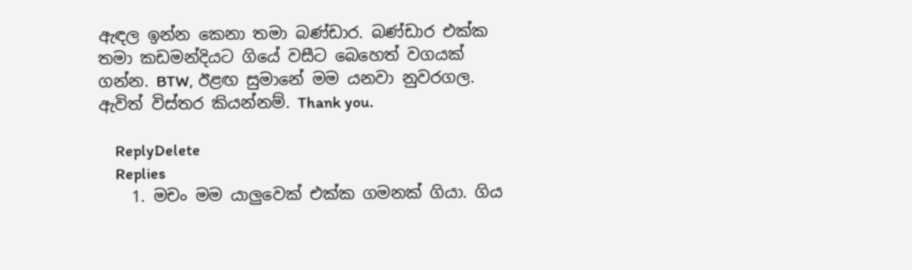ඇඳල ඉන්න කෙනා තමා බණ්ඩාර. බණ්ඩාර එක්ක තමා කඩමන්දියට ගියේ වසීට බෙහෙත් වගයක් ගන්න. BTW, ඊළඟ සුමානේ මම යනවා නුවරගල. ඇවිත් විස්‌තර කියන්නම්. Thank you.

    ReplyDelete
    Replies
    1. මචං මම යාලුවෙක් එක්ක ගමනක් ගියා. ගිය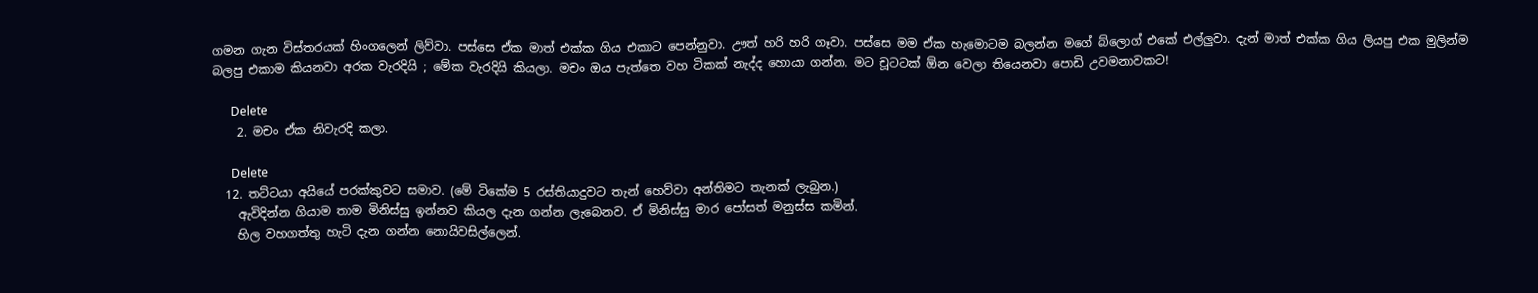ගමන ගැන විස්තරයක් හිංගලෙන් ලිව්වා. පස්සෙ ඒක මාත් එක්ක ගිය එකාට පෙන්නුවා. ඌත් හරි හරි ගෑවා. පස්සෙ මම ඒක හැමොටම බලන්න මගේ බ්ලොග් එකේ එල්ලුවා. දැන් මාත් එක්ක ගිය ලියපු එක මුලින්ම බලපු එකාම කියනවා අරක වැරදියි ; මේක වැරදියි කියලා. මචං ඔය පැත්තෙ වහ ටිකක් නැද්ද හොයා ගන්න. මට චූටටක් ඕන වෙලා තියෙනවා පොඩි උවමනාවකට!

      Delete
    2. මචං ඒක නිවැරදි කලා.

      Delete
  12. තට්ටයා අයියේ පරක්කුවට සමාව. (මේ ටිකේම 5 රස්තියාදුවට තැන් හෙව්වා අන්තිමට තැනක් ලැබුන.)
    ඇවිදින්න ගියාම තාම මිනිස්සු ඉන්නව කියල දැන ගන්න ලැබෙනව. ඒ මිනිස්සු මාර පෝසත් මනුස්ස කමින්.
    හිල වහගත්තු හැටි දැන ගන්න නොයිවසිල්ලෙන්.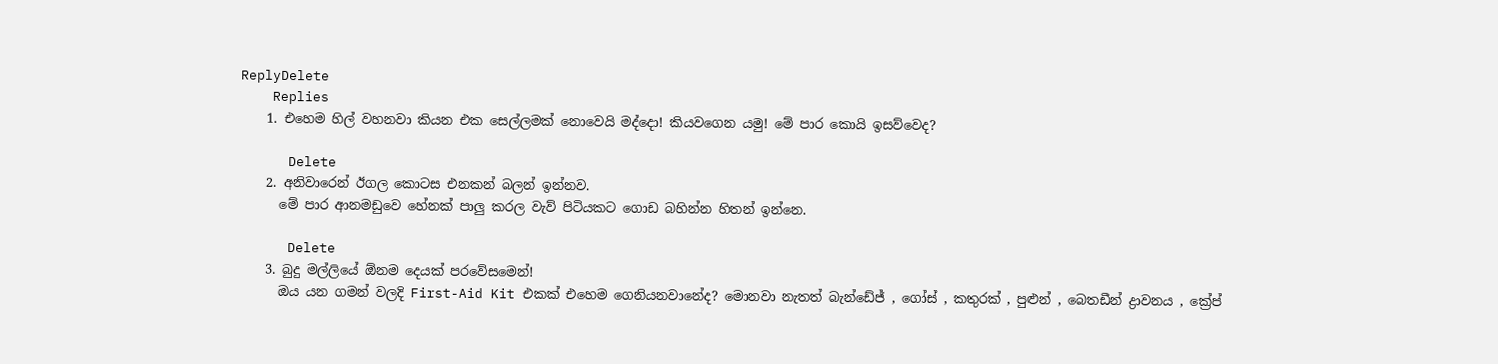ReplyDelete
    Replies
    1. එහෙම හිල් වහනවා කියන එක සෙල්ලමක් නොවෙයි මද්දො! කියවගෙන යමු! මේ පාර කොයි ඉසව්වෙද?

      Delete
    2. අනිවාරෙන් ඊගල කොටස එනකන් බලන් ඉන්නව.
      මේ පාර ආනමඩුවෙ හේනක් පාලු කරල වැව් පිටියකට ගොඩ බහින්න හිතන් ඉන්නෙ.

      Delete
    3. බුදු මල්ලියේ ඕනම දෙයක් පරවේසමෙන්!
      ඔය යන ගමන් වලදි First-Aid Kit එකක් එහෙම ගෙනියනවානේද? මොනවා නැතත් බැන්ඩේජ් , ගෝස් , කතුරක් , පුළුන් , බෙතඩීන් ද්‍රාවනය , ක්‍රේප්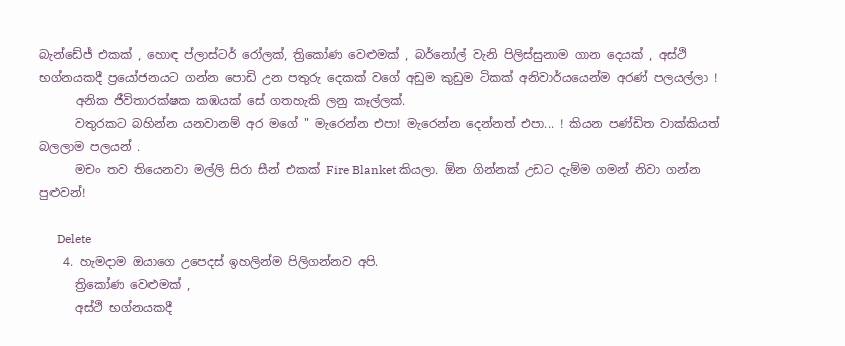බැන්ඩේජ් එකක් , හොඳ ප්ලාස්ටර් රෝලක්, ත්‍රිකෝණ වෙළුමක් , බර්නෝල් වැනි පිලිස්සුනාම ගාන දෙයක් , අස්ථි භග්නයකදී ප්‍රයෝජනයට ගන්න පොඩි උන පතුරු දෙකක් වගේ අඩුම කුඩුම ටිකක් අනිවාර්යයෙන්ම අරණ් පලයල්ලා !
      අනික ජීවිතාරක්ෂක කඹයක් සේ ගතහැකි ලනු කෑල්ලක්.
      වතුරකට බහින්න යනවානම් අර මගේ " මැරෙන්න එපා! මැරෙන්න දෙන්නත් එපා... ! කියන පණ්ඩිත වාක්කියත් බලලාම පලයන් .
      මචං තව තියෙනවා මල්ලි සිරා සීන් එකක් Fire Blanket කියලා. ඕන ගින්නක් උඩට දැම්ම ගමන් නිවා ගන්න පුළුවන්!

      Delete
    4. හැමදාම ඔයාගෙ උපෙදස් ඉහලින්ම පිලිගන්නව අපි.
      ත්‍රිකෝණ වෙළුමක් ,
      අස්ථි භග්නයකදී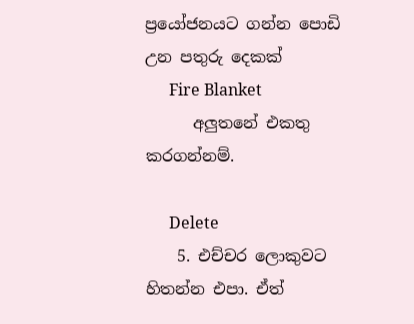ප්‍රයෝජනයට ගන්න පොඩි උන පතුරු දෙකක්
      Fire Blanket
      අලුතනේ එකතු කරගන්නම්.

      Delete
    5. එච්චර ලොකුවට හිතන්න එපා. ඒත්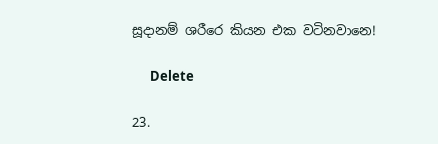සූදානම් ශරීරෙ කියන එක වටිනවානෙ!

      Delete

23.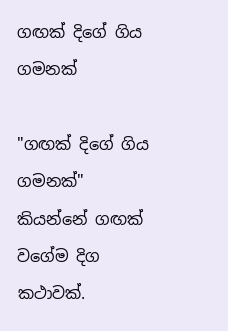ගඟක් දිගේ ගිය ගමනක්

"ගඟක් දිගේ ගිය ගමනක්" කියන්නේ ගඟක් වගේම දිග කථාවක්.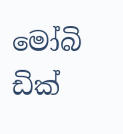මෝබි ඩික්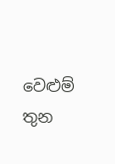වෙළුම් තුන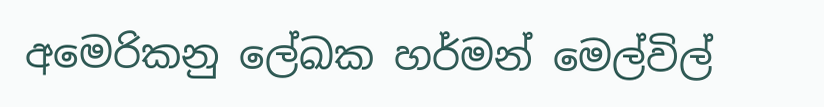අමෙරිකනු ලේඛක හර්මන් මෙල්විල්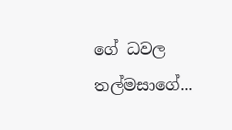ගේ ධවල තල්මසාගේ...